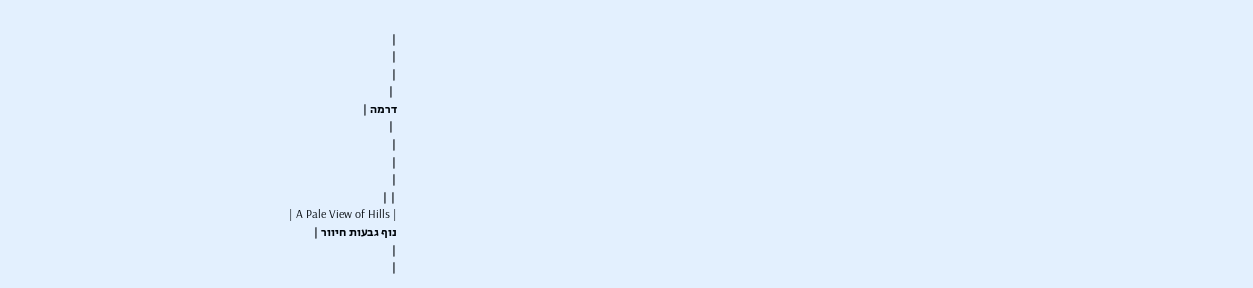|
|
|
 |
דרמה |
 |
|
|
|
| |
| A Pale View of Hills |
נוף גבעות חיוור |
|
|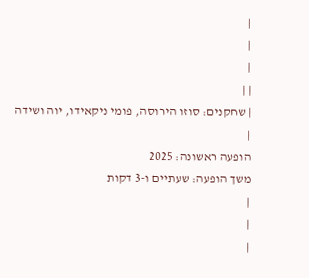|
|
|
| |
| שחקנים: סוזו הירוסה, פומי ניקאידו, יוה ושידה |
הופעה ראשונה: 2025
משך הופעה: שעתיים ו-3 דקות
|
|
|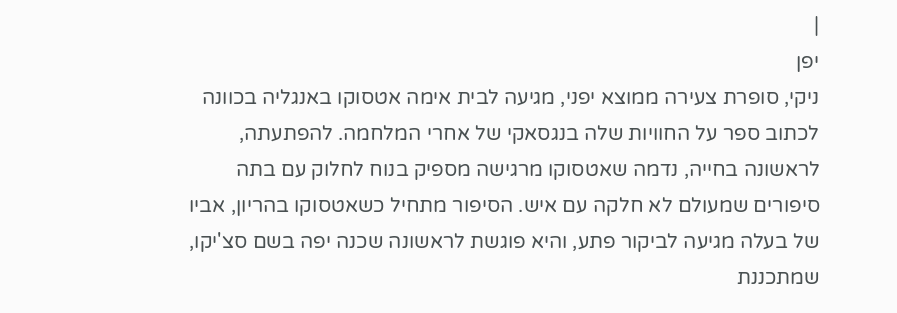|
יפן
ניקי, סופרת צעירה ממוצא יפני, מגיעה לבית אימה אטסוקו באנגליה בכוונה לכתוב ספר על החוויות שלה בנגסאקי של אחרי המלחמה. להפתעתה, לראשונה בחייה, נדמה שאטסוקו מרגישה מספיק בנוח לחלוק עם בתה סיפורים שמעולם לא חלקה עם איש. הסיפור מתחיל כשאטסוקו בהריון, אביו של בעלה מגיעה לביקור פתע, והיא פוגשת לראשונה שכנה יפה בשם סצ'יקו, שמתכננת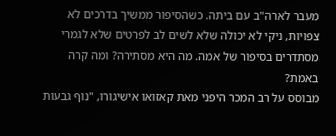מעבר לארה"ב עם ביתה. כשהסיפור ממשיך בדרכים לא צפויות, ניקי לא יכולה שלא לשים לב לפרטים שלא לגמרי מסתדרים בסיפור של אמה. מה היא מסתירה? ומה קרה באמת?
מבוסס על רב המכר היפני מאת קאזואו אישיגורו, "נוף גבעות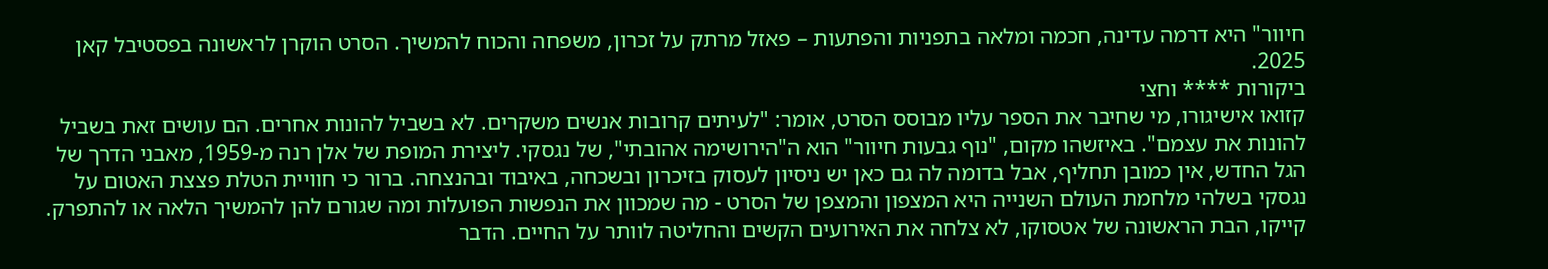חיוור" היא דרמה עדינה, חכמה ומלאה בתפניות והפתעות – פאזל מרתק על זכרון, משפחה והכוח להמשיך. הסרט הוקרן לראשונה בפסטיבל קאן 2025.
ביקורות **** וחצי
קזואו אישיגורו, מי שחיבר את הספר עליו מבוסס הסרט, אומר: "לעיתים קרובות אנשים משקרים. לא בשביל להונות אחרים. הם עושים זאת בשביל להונות את עצמם". באיזשהו מקום, "נוף גבעות חיוור" הוא ה"הירושימה אהובתי", של נגסקי. ליצירת המופת של אלן רנה מ-1959, מאבני הדרך של הגל החדש, אין כמובן תחליף, אבל בדומה לה גם כאן יש ניסיון לעסוק בזיכרון ובשכחה, באיבוד ובהנצחה. ברור כי חוויית הטלת פצצת האטום על נגסקי בשלהי מלחמת העולם השנייה היא המצפון והמצפן של הסרט - מה שמכוון את הנפשות הפועלות ומה שגורם להן להמשיך הלאה או להתפרק. קייקו, הבת הראשונה של אטסוקו, לא צלחה את האירועים הקשים והחליטה לוותר על החיים. הדבר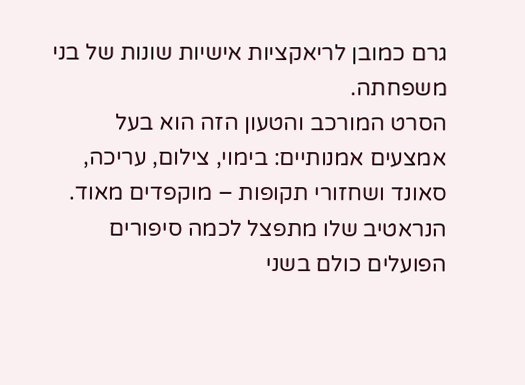גרם כמובן לריאקציות אישיות שונות של בני משפחתה.
הסרט המורכב והטעון הזה הוא בעל אמצעים אמנותיים: בימוי, צילום, עריכה, סאונד ושחזורי תקופות – מוקפדים מאוד. הנראטיב שלו מתפצל לכמה סיפורים הפועלים כולם בשני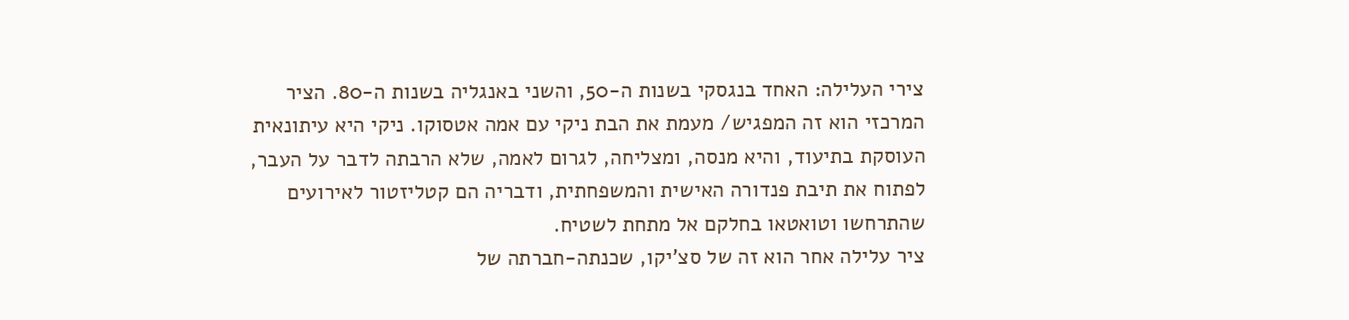צירי העלילה: האחד בנגסקי בשנות ה-50, והשני באנגליה בשנות ה-80. הציר המרכזי הוא זה המפגיש/ מעמת את הבת ניקי עם אמה אטסוקו. ניקי היא עיתונאית העוסקת בתיעוד, והיא מנסה, ומצליחה, לגרום לאמה, שלא הרבתה לדבר על העבר, לפתוח את תיבת פנדורה האישית והמשפחתית, ודבריה הם קטליזטור לאירועים שהתרחשו וטואטאו בחלקם אל מתחת לשטיח.
ציר עלילה אחר הוא זה של סצ'יקו, שכנתה-חברתה של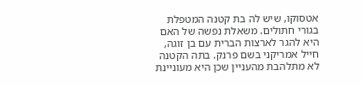אטסוקו, שיש לה בת קטנה המטפלת בגורי חתולים. משאלת נפשה של האם היא להגר לארצות הברית עם בן זוגה, חייל אמריקני בשם פרנק. בתה הקטנה לא מתלהבת מהעניין שכן היא מעוניינת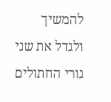להמשיך ולגדל את שני גורי החתולים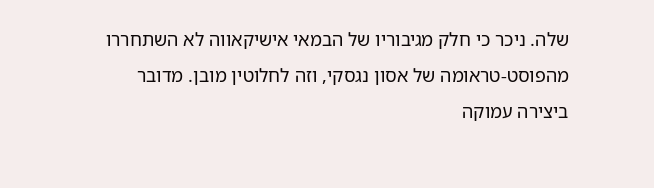שלה. ניכר כי חלק מגיבוריו של הבמאי אישיקאווה לא השתחררו מהפוסט-טראומה של אסון נגסקי, וזה לחלוטין מובן. מדובר ביצירה עמוקה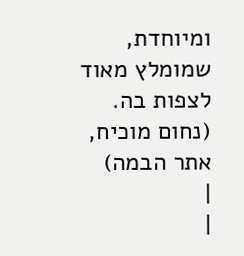ומיוחדת, שמומלץ מאוד לצפות בה. (נחום מוכיח, אתר הבמה)
|
|